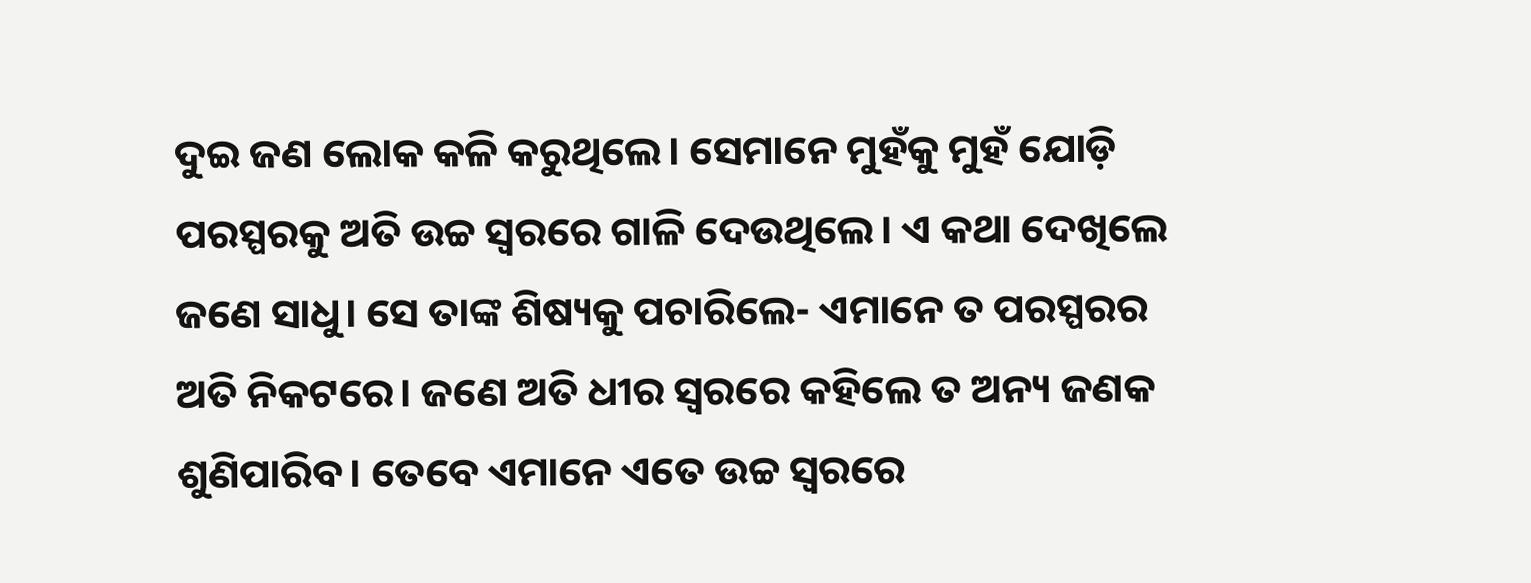ଦୁଇ ଜଣ ଲୋକ କଳି କରୁଥିଲେ। ସେମାନେ ମୁହଁକୁ ମୁହଁ ଯୋଡ଼ି ପରସ୍ପରକୁ ଅତି ଉଚ୍ଚ ସ୍ବରରେ ଗାଳି ଦେଉଥିଲେ। ଏ କଥା ଦେଖିଲେ ଜଣେ ସାଧୁ। ସେ ତାଙ୍କ ଶିଷ୍ୟକୁ ପଚାରିଲେ- ଏମାନେ ତ ପରସ୍ପରର ଅତି ନିକଟରେ। ଜଣେ ଅତି ଧୀର ସ୍ବରରେ କହିଲେ ତ ଅନ୍ୟ ଜଣକ ଶୁଣିପାରିବ। ତେବେ ଏମାନେ ଏତେ ଉଚ୍ଚ ସ୍ବରରେ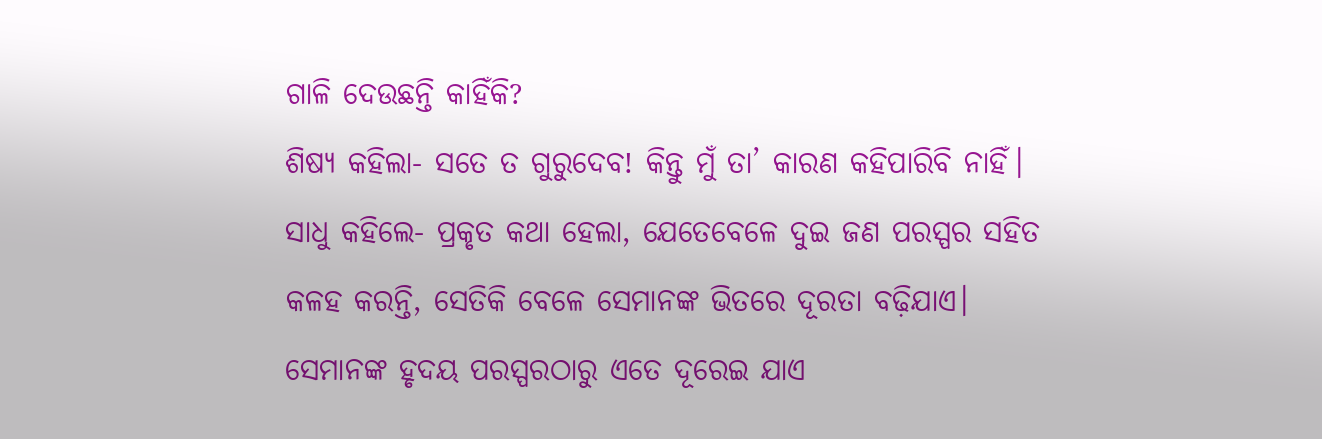ଗାଳି ଦେଉଛନ୍ତି କାହିଁକି?
ଶିଷ୍ୟ କହିଲା- ସତେ ତ ଗୁରୁଦେବ! କିନ୍ତୁ ମୁଁ ତା’ କାରଣ କହିପାରିବି ନାହିଁ।
ସାଧୁ କହିଲେ- ପ୍ରକୃତ କଥା ହେଲା, ଯେତେବେଳେ ଦୁଇ ଜଣ ପରସ୍ପର ସହିତ କଳହ କରନ୍ତି, ସେତିକି ବେଳେ ସେମାନଙ୍କ ଭିତରେ ଦୂରତା ବଢ଼ିଯାଏ। ସେମାନଙ୍କ ହୃଦୟ ପରସ୍ପରଠାରୁ ଏତେ ଦୂରେଇ ଯାଏ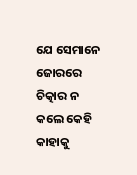ଯେ ସେମାନେ ଜୋରରେ ଚିତ୍କାର ନ କଲେ କେହି କାହାକୁ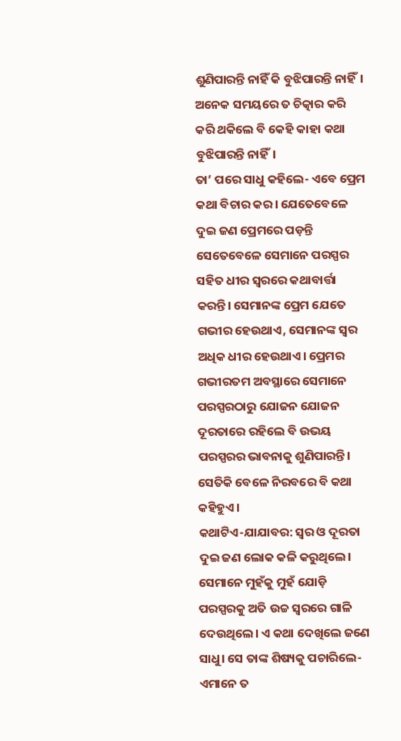ଶୁଣିପାରନ୍ତି ନାହିଁ କି ବୁଝିପାରନ୍ତି ନାହିଁ। ଅନେକ ସମୟରେ ତ ଚିତ୍କାର କରି କରି ଥକିଲେ ବି କେହି କାହା କଥା ବୁଝିପାରନ୍ତି ନାହିଁ।
ତା’ ପରେ ସାଧୁ କହିଲେ- ଏବେ ପ୍ରେମ କଥା ବିଚାର କର। ଯେତେବେଳେ ଦୁଇ ଜଣ ପ୍ରେମରେ ପଡ଼ନ୍ତି ସେତେବେଳେ ସେମାନେ ପରସ୍ପର ସହିତ ଧୀର ସ୍ବରରେ କଥାବାର୍ତ୍ତା କରନ୍ତି। ସେମାନଙ୍କ ପ୍ରେମ ଯେତେ ଗଭୀର ହେଉଥାଏ, ସେମାନଙ୍କ ସ୍ବର ଅଧିକ ଧୀର ହେଉଥାଏ। ପ୍ରେମର ଗଭୀରତମ ଅବସ୍ଥାରେ ସେମାନେ ପରସ୍ପରଠାରୁ ଯୋଜନ ଯୋଜନ ଦୂରତାରେ ରହିଲେ ବି ଉଭୟ ପରସ୍ପରର ଭାବନାକୁ ଶୁଣିପାରନ୍ତି। ସେତିକି ବେଳେ ନିରବରେ ବି କଥା କହିହୁଏ।
କଥାଟିଏ-ଯାଯାବର: ସ୍ବର ଓ ଦୂରତା
ଦୁଇ ଜଣ ଲୋକ କଳି କରୁଥିଲେ। ସେମାନେ ମୁହଁକୁ ମୁହଁ ଯୋଡ଼ି ପରସ୍ପରକୁ ଅତି ଉଚ୍ଚ ସ୍ବରରେ ଗାଳି ଦେଉଥିଲେ। ଏ କଥା ଦେଖିଲେ ଜଣେ ସାଧୁ। ସେ ତାଙ୍କ ଶିଷ୍ୟକୁ ପଚାରିଲେ- ଏମାନେ ତ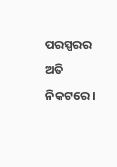ପରସ୍ପରର ଅତି ନିକଟରେ।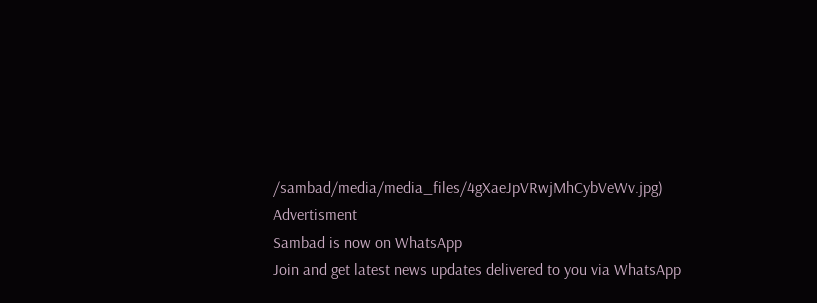/sambad/media/media_files/4gXaeJpVRwjMhCybVeWv.jpg)
Advertisment
Sambad is now on WhatsApp
Join and get latest news updates delivered to you via WhatsApp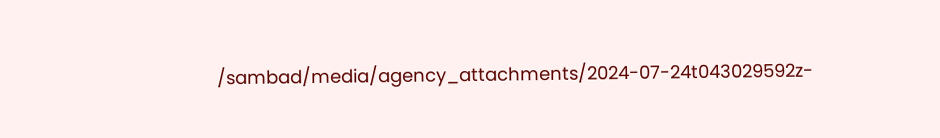/sambad/media/agency_attachments/2024-07-24t043029592z-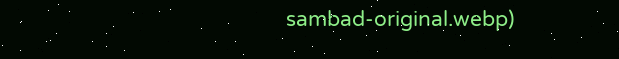sambad-original.webp)